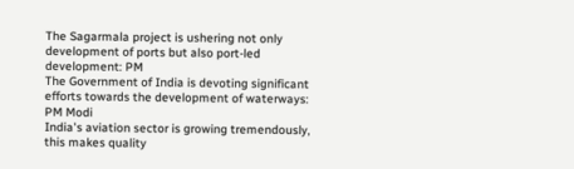The Sagarmala project is ushering not only development of ports but also port-led development: PM
The Government of India is devoting significant efforts towards the development of waterways: PM Modi
India's aviation sector is growing tremendously, this makes quality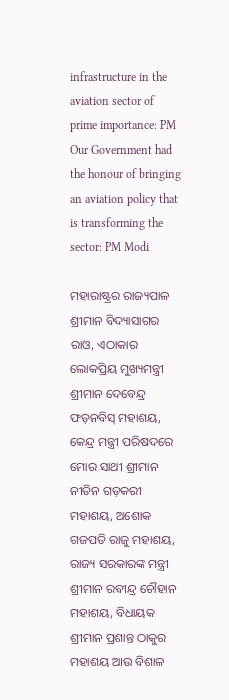infrastructure in the aviation sector of prime importance: PM
Our Government had the honour of bringing an aviation policy that is transforming the sector: PM Modi

ମହାରାଷ୍ଟ୍ରର ରାଜ୍ୟପାଳ ଶ୍ରୀମାନ ବିଦ୍ୟାସାଗର ରାଓ, ଏଠାକାର ଲୋକପ୍ରିୟ ମୁଖ୍ୟମନ୍ତ୍ରୀ ଶ୍ରୀମାନ ଦେବେନ୍ଦ୍ର ଫଡ଼ନବିସ୍ ମହାଶୟ, କେନ୍ଦ୍ର ମନ୍ତ୍ରୀ ପରିଷଦରେ ମୋର ସାଥୀ ଶ୍ରୀମାନ ନୀତିନ ଗଡ଼କରୀ ମହାଶୟ, ଅଶୋକ ଗଜପତି ରାଜୁ ମହାଶୟ, ରାଜ୍ୟ ସରକାରଙ୍କ ମନ୍ତ୍ରୀ ଶ୍ରୀମାନ ରବୀନ୍ଦ୍ର ଚୌହାନ ମହାଶୟ, ବିଧାୟକ ଶ୍ରୀମାନ ପ୍ରଶାନ୍ତ ଠାକୁର ମହାଶୟ ଆଉ ବିଶାଳ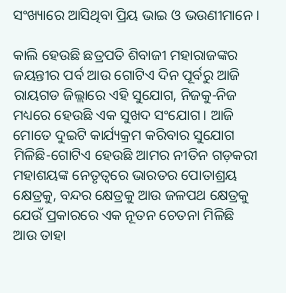ସଂଖ୍ୟାରେ ଆସିଥିବା ପ୍ରିୟ ଭାଇ ଓ ଭଉଣୀମାନେ ।

କାଲି ହେଉଛି ଛତ୍ରପତି ଶିବାଜୀ ମହାରାଜଙ୍କର ଜୟନ୍ତୀର ପର୍ବ ଆଉ ଗୋଟିଏ ଦିନ ପୂର୍ବରୁ ଆଜି ରାୟଗଡ ଜିଲ୍ଲାରେ ଏହି ସୁଯୋଗ, ନିଜକୁ-ନିଜ ମଧ୍ୟରେ ହେଉଛି ଏକ ସୁଖଦ ସଂଯୋଗ । ଆଜି ମୋତେ ଦୁଇଟି କାର୍ଯ୍ୟକ୍ରମ କରିବାର ସୁଯୋଗ ମିଳିଛି-ଗୋଟିଏ ହେଉଛି ଆମର ନୀତିନ ଗଡ଼କରୀ ମହାଶୟଙ୍କ ନେତୃତ୍ୱରେ ଭାରତର ପୋତାଶ୍ରୟ କ୍ଷେତ୍ରକୁ, ବନ୍ଦର କ୍ଷେତ୍ରକୁ ଆଉ ଜଳପଥ କ୍ଷେତ୍ରକୁ ଯେଉଁ ପ୍ରକାରରେ ଏକ ନୂତନ ଚେତନା ମିଳିଛି ଆଉ ତାହା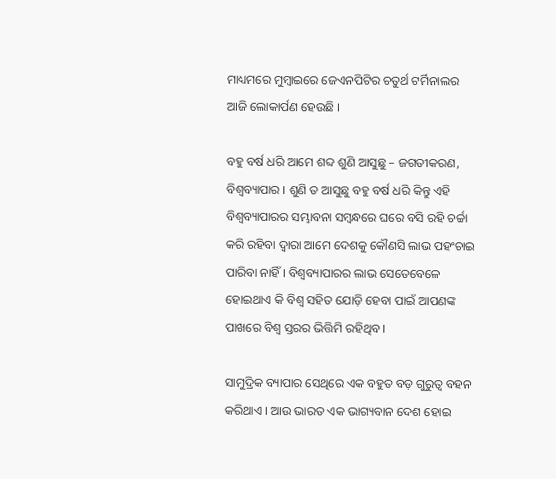ମାଧ୍ୟମରେ ମୁମ୍ବାଇରେ ଜେଏନପିଟିର ଚତୁର୍ଥ ଟର୍ମିନାଲର ଆଜି ଲୋକାର୍ପଣ ହେଉଛି ।

ବହୁ ବର୍ଷ ଧରି ଆମେ ଶବ୍ଦ ଶୁଣି ଆସୁଛୁ – ଜଗତୀକରଣ, ବିଶ୍ୱବ୍ୟାପାର । ଶୁଣି ତ ଆସୁଛୁ ବହୁ ବର୍ଷ ଧରି କିନ୍ତୁ ଏହି ବିଶ୍ୱବ୍ୟାପାରର ସମ୍ଭାବନା ସମ୍ବନ୍ଧରେ ଘରେ ବସି ରହି ଚର୍ଚ୍ଚା କରି ରହିବା ଦ୍ୱାରା ଆମେ ଦେଶକୁ କୌଣସି ଲାଭ ପହଂଚାଇ ପାରିବା ନାହିଁ । ବିଶ୍ୱବ୍ୟାପାରର ଲାଭ ସେତେବେଳେ ହୋଇଥାଏ କି ବିଶ୍ୱ ସହିତ ଯୋଡ଼ି ହେବା ପାଇଁ ଆପଣଙ୍କ ପାଖରେ ବିଶ୍ୱ ସ୍ତରର ଭିତ୍ତିମି ରହିଥିବ ।

ସାମୁଦ୍ରିକ ବ୍ୟାପାର ସେଥିରେ ଏକ ବହୁତ ବଡ଼ ଗୁରୁତ୍ୱ ବହନ କରିଥାଏ । ଆଉ ଭାରତ ଏକ ଭାଗ୍ୟବାନ ଦେଶ ହୋଇ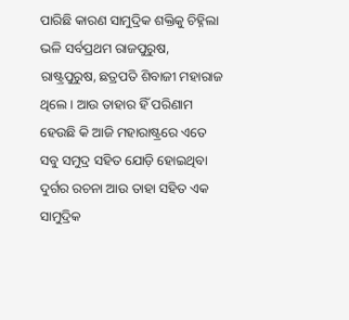ପାରିଛି କାରଣ ସାମୁଦ୍ରିକ ଶକ୍ତିକୁ ଚିହ୍ନିଲା ଭଳି ସର୍ବପ୍ରଥମ ରାଜପୁରୁଷ, ରାଷ୍ଟ୍ରପୁରୁଷ, ଛତ୍ରପତି ଶିବାଜୀ ମହାରାଜ ଥିଲେ । ଆଉ ତାହାର ହିଁ ପରିଣାମ ହେଉଛି କି ଆଜି ମହାରାଷ୍ଟ୍ରରେ ଏତେ ସବୁ ସମୁଦ୍ର ସହିତ ଯୋଡ଼ି ହୋଇଥିବା ଦୁର୍ଗର ରଚନା ଆଉ ତାହା ସହିତ ଏକ ସାମୁଦ୍ରିକ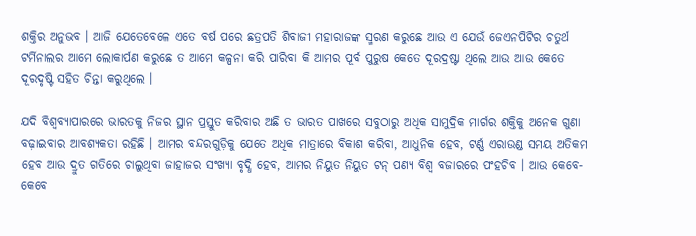ଶକ୍ତିର ଅନୁଭବ । ଆଜି ଯେତେବେଳେ ଏତେ ବର୍ଷ ପରେ ଛତ୍ରପତି ଶିବାଜୀ ମହାରାଜଙ୍କ ସ୍ମରଣ କରୁଛେ ଆଉ ଏ ଯେଉଁ ଜେଏନପିଟିର ଚତୁର୍ଥ ଟର୍ମିନାଲର ଆମେ ଲୋକାର୍ପଣ କରୁଛେ ତ ଆମେ କଳ୍ପନା କରି ପାରିବା କି ଆମର ପୂର୍ବ ପୁରୁଷ କେତେ ଦୂରଦ୍ରଷ୍ଟା ଥିଲେ ଆଉ ଆଉ କେତେ ଦୂରଦୃଷ୍ଟି ସହିତ ଚିନ୍ତା କରୁଥିଲେ ।

ଯଦି ବିଶ୍ୱବ୍ୟାପାରରେ ଭାରତକୁ ନିଜର ସ୍ଥାନ ପ୍ରସ୍ତୁତ କରିବାର ଅଛି ତ ଭାରତ ପାଖରେ ସବୁଠାରୁ ଅଧିକ ସାମୁଦ୍ରିକ ମାର୍ଗର ଶକ୍ତିକୁ ଅନେକ ଗୁଣା ବଢ଼ାଇବାର ଆବଶ୍ୟକତା ରହିଛି । ଆମର ବନ୍ଦରଗୁଡ଼ିକୁ ଯେତେ ଅଧିକ ମାତ୍ରାରେ ବିକାଶ କରିବା, ଆଧୁନିକ ହେବ, ଟର୍ଣ୍ଣ ଏରାଉଣ୍ଡ ସମୟ ଅତିକମ ହେବ ଆଉ ଦ୍ରୁତ ଗତିରେ ଚାଲୁଥିବା ଜାହାଜର ସଂଖ୍ୟା ବୃଦ୍ଧି ହେବ, ଆମର ନିୟୁତ ନିୟୁତ ଟନ୍ ପଣ୍ୟ ବିଶ୍ୱ ବଜାରରେ ପଂହଚିବ । ଆଉ କେବେ-କେବେ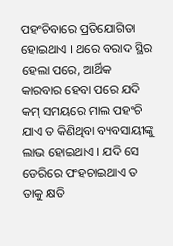ପହଂଚିବାରେ ପ୍ରତିଯୋଗିତା ହୋଇଥାଏ । ଥରେ ବରାଦ ସ୍ଥିର ହେଲା ପରେ, ଆର୍ଥିକ କାରବାର ହେବା ପରେ ଯଦି କମ୍ ସମୟରେ ମାଲ ପହଂଚି ଯାଏ ତ କିଣିଥିବା ବ୍ୟବସାୟୀଙ୍କୁ ଲାଭ ହୋଇଥାଏ । ଯଦି ସେ ଡେରିରେ ପଂହଚାଇଥାଏ ତ ତାକୁ କ୍ଷତି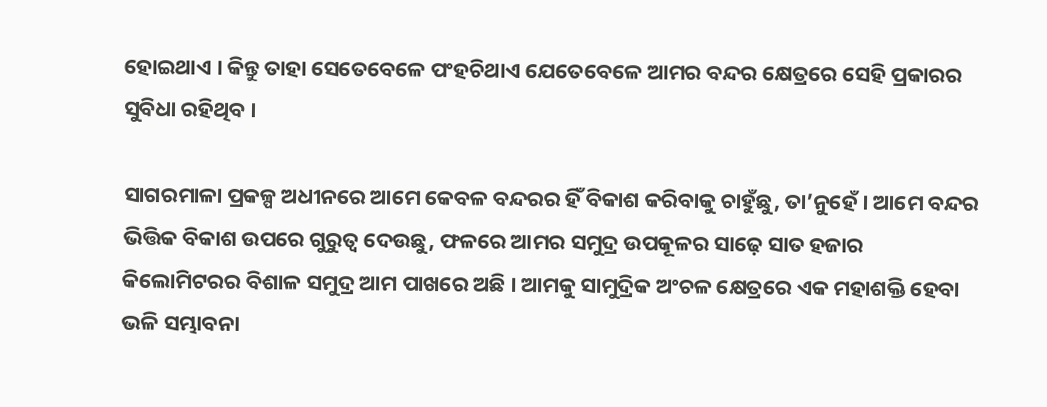ହୋଇଥାଏ । କିନ୍ତୁ ତାହା ସେତେବେଳେ ପଂହଚିଥାଏ ଯେତେବେଳେ ଆମର ବନ୍ଦର କ୍ଷେତ୍ରରେ ସେହି ପ୍ରକାରର ସୁବିଧା ରହିଥିବ ।

ସାଗରମାଳା ପ୍ରକଳ୍ପ ଅଧୀନରେ ଆମେ କେବଳ ବନ୍ଦରର ହିଁ ବିକାଶ କରିବାକୁ ଚାହୁଁଛୁ, ତା’ନୁହେଁ । ଆମେ ବନ୍ଦର ଭିତ୍ତିକ ବିକାଶ ଉପରେ ଗୁରୁତ୍ୱ ଦେଉଛୁ, ଫଳରେ ଆମର ସମୁଦ୍ର ଉପକୂଳର ସାଢ଼େ ସାତ ହଜାର କିଲୋମିଟରର ବିଶାଳ ସମୁଦ୍ର ଆମ ପାଖରେ ଅଛି । ଆମକୁ ସାମୁଦ୍ରିକ ଅଂଚଳ କ୍ଷେତ୍ରରେ ଏକ ମହାଶକ୍ତି ହେବା ଭଳି ସମ୍ଭାବନା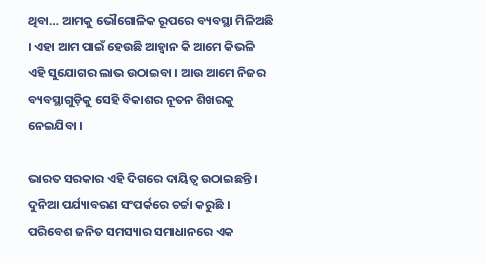ଥିବା… ଆମକୁ ଭୌଗୋଳିକ ରୂପରେ ବ୍ୟବସ୍ଥା ମିଳିଅଛି । ଏହା ଆମ ପାଇଁ ହେଉଛି ଆହ୍ୱାନ କି ଆମେ କିଭଳି ଏହି ସୁଯୋଗର ଲାଭ ଉଠାଇବା । ଆଉ ଆମେ ନିଜର ବ୍ୟବସ୍ଥାଗୁଡ଼ିକୁ ସେହି ବିକାଶର ନୂତନ ଶିଖରକୁ ନେଇଯିବା ।

ଭାରତ ସରକାର ଏହି ଦିଗରେ ଦାୟିତ୍ୱ ଉଠାଇଛନ୍ତି । ଦୁନିଆ ପର୍ଯ୍ୟାବରଣ ସଂପର୍କରେ ଚର୍ଚ୍ଚା କରୁଛି । ପରିବେଶ ଜନିତ ସମସ୍ୟାର ସମାଧାନରେ ଏକ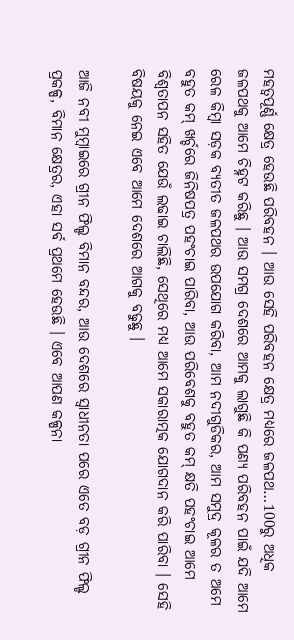ମହତ୍ୱପୂର୍ଣ୍ଣ କ୍ଷେତ୍ର ହେଉଛି ପରିବହନ । ଆଉ ସେହି ପରିବହନ କ୍ଷେତ୍ର ମଧ୍ୟରେ ଜଳପଥ…100ରୁ ଅଧିକ ଜଳପଥକୁ ଆମେ ଚିହ୍ନଟ କରିଛୁ । ଆଉ ସମଗ୍ର ଦେଶରେ ଆମକୁ ଲାଗୁଛି କି ପଣ୍ୟ ପରିବହନ ପାଇଁ ଯଦି ଆମେ ରେଳ କିମ୍ବା ସଡ଼କ ବ୍ୟତୀତ ଜଳପଥର ଉପଯୋଗ କରିବା, ଆମ ନଦୀଗୁଡିକର, ଆମ ସମୁଦ୍ର କୂଳର ତ ଅମେ ବହୁତ କମ୍ ଖର୍ଚ୍ଚରେ ଜିନିଷପତ୍ର ପହଂଚାଇ ପାରିବା, ଆଉ ପରିବେଶକୁ ବହୁତ କମ୍ କ୍ଷତି ପହଂଚାଇ ଆମେ ବିଶ୍ୱତାପନ ସହିତ ଯେଉଁ ଲଢାଇ ଚାଲିଛି, ସେଥିରେ ମଧ୍ୟ ଆମେ ସକାରାତ୍ମକ ଯୋଗଦାନ କରି ପାରିବା । ସେହି ବିଷୟକୁ ନେଇ ଏବେ ଆମେ ଦେଶରେ ଆଗକୁ ବଢୁଛୁ ।

ଆଜି ନବୀ ମୁମ୍ବାଇରେ ଗ୍ରୀନ ଫିଲ୍ଡ ବିମାନ ବନ୍ଦର, ଆଉ ଦେଶରେ ସ୍ୱାଧୀନତା ପରେ ଏତେ ବଡ଼ ଗ୍ରୀନ ଫିଲ୍ଡ ପ୍ରକଳ୍ପ, ବିମାନ କ୍ଷେତ୍ରର, ଏହା ସର୍ବ ପ୍ରଥମେ ହେଉଛି । ଏବେ ଆପଣ କଳ୍ପନା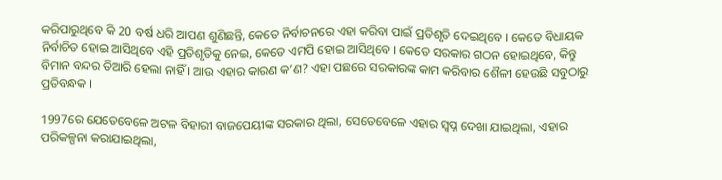କରିପାରୁଥିବେ କି 20 ବର୍ଷ ଧରି ଆପଣ ଶୁଣିଛନ୍ତି, କେତେ ନିର୍ବାଚନରେ ଏହା କରିବା ପାଇଁ ପ୍ରତିଶୃତି ଦେଇଥିବେ । କେତେ ବିଧାୟକ ନିର୍ବାଚିତ ହୋଇ ଆସିଥିବେ ଏହି ପ୍ରତିଶୃତିକୁ ନେଇ, କେତେ ଏମପି ହୋଇ ଆସିଥିବେ । କେତେ ସରକାର ଗଠନ ହୋଇଥିବେ, କିନ୍ତୁ  ବିମାନ ବନ୍ଦର ତିଆରି ହେଲା ନାହିଁ । ଆଉ ଏହାର କାରଣ କ’ଣ? ଏହା ପଛରେ ସରକାରଙ୍କ କାମ କରିବାର ଶୈଳୀ ହେଉଛି ସବୁଠାରୁ ପ୍ରତିବନ୍ଧକ ।

1997ରେ ଯେତେବେଳେ ଅଟଳ ବିହାରୀ ବାଜପେୟୀଙ୍କ ସରକାର ଥିଲା, ସେତେବେଳେ ଏହାର ସ୍ୱପ୍ନ ଦେଖା ଯାଇଥିଲା, ଏହାର ପରିକଳ୍ପନା କରାଯାଇଥିଲା,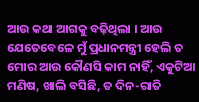ଆଉ କଥା ଆଗକୁ ବଢ଼ିଥିଲା । ଆଉ ଯେତେବେଳେ ମୁଁ ପ୍ରଧାନମନ୍ତ୍ରୀ ହେଲି ତ ମୋର ଆଉ କୌଣସି କାମ ନାହିଁ, ଏକୁଟିଆ ମଣିଷ, ଖାଲି ବସିଛି, ତ ଦିନ-ରାତି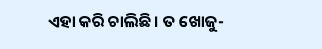ଏହା କରି ଚାଲିଛି । ତ ଖୋଜୁ-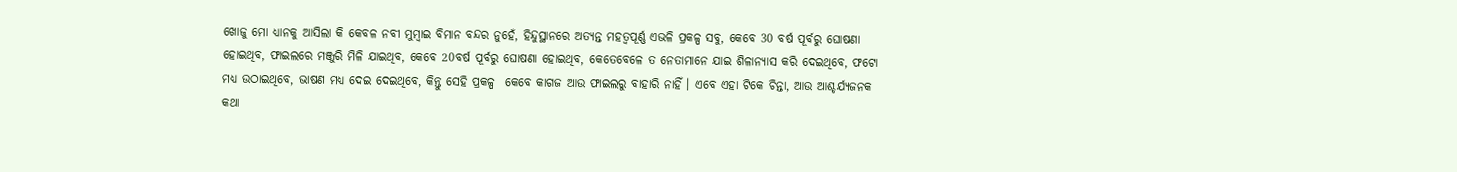ଖୋଜୁ ମୋ ଧ୍ୟାନକୁ ଆସିଲା କି କେବଳ ନବୀ ମୁମ୍ବାଇ ବିମାନ ବନ୍ଦର ନୁହେଁ, ହିନ୍ଦୁସ୍ଥାନରେ ଅତ୍ୟନ୍ତ ମହତ୍ୱପୂର୍ଣ୍ଣ ଏଭଳି ପ୍ରକଳ୍ପ ସବୁ, କେବେ 30 ବର୍ଷ ପୂର୍ବରୁ ଘୋଷଣା ହୋଇଥିବ, ଫାଇଲରେ ମଞ୍ଜୁରି ମିଳି ଯାଇଥିବ, କେବେ 20ବର୍ଷ ପୂର୍ବରୁ ଘୋଷଣା ହୋଇଥିବ, କେତେବେଳେ ତ ନେତାମାନେ ଯାଇ ଶିଳାନ୍ୟାସ କରି ଦେଇଥିବେ, ଫଟୋ ମଧ୍ୟ ଉଠାଇଥିବେ, ଭାଷଣ ମଧ୍ୟ ଦେଇ ଦେଇଥିବେ, କିନ୍ତୁ ସେହି ପ୍ରକଳ୍ପ  କେବେ କାଗଜ ଆଉ ଫାଇଲରୁ ବାହାରି ନାହିଁ । ଏବେ ଏହା ଟିକେ ଚିନ୍ତା, ଆଉ ଆଶ୍ଚର୍ଯ୍ୟଜନକ କଥା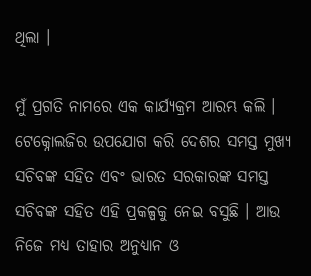ଥିଲା ।

ମୁଁ ପ୍ରଗତି ନାମରେ ଏକ କାର୍ଯ୍ୟକ୍ରମ ଆରମ୍ଭ କଲି । ଟେକ୍ନୋଲଜିର ଉପଯୋଗ କରି ଦେଶର ସମସ୍ତ ମୁଖ୍ୟ ସଚିବଙ୍କ ସହିତ ଏବଂ ଭାରତ ସରକାରଙ୍କ ସମସ୍ତ ସଚିବଙ୍କ ସହିତ ଏହି ପ୍ରକଳ୍ପକୁ ନେଇ ବସୁଛି । ଆଉ ନିଜେ ମଧ୍ୟ ତାହାର ଅନୁଧ୍ୟାନ ଓ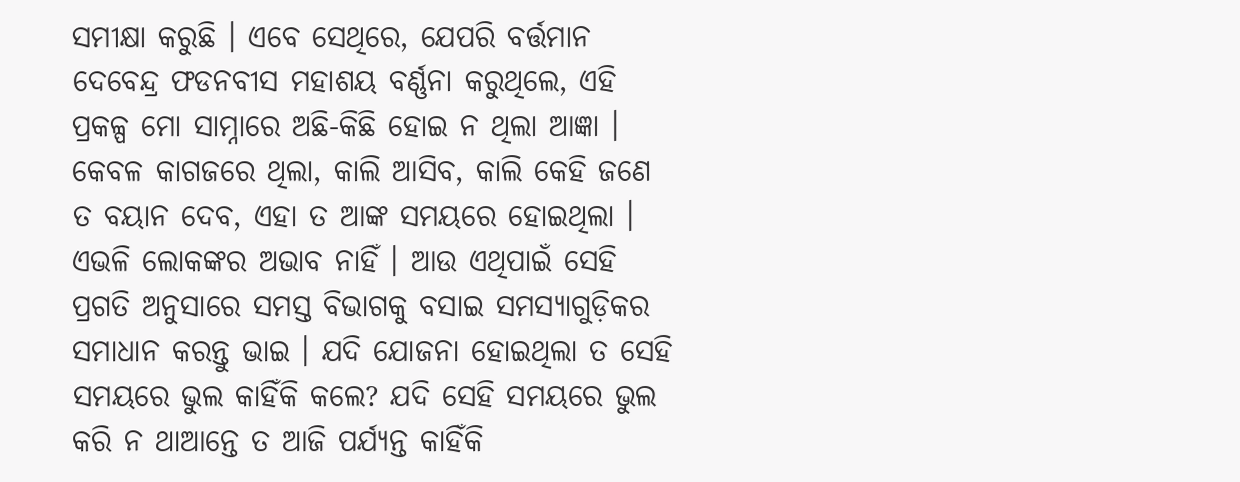ସମୀକ୍ଷା କରୁଛି । ଏବେ ସେଥିରେ, ଯେପରି ବର୍ତ୍ତମାନ ଦେବେନ୍ଦ୍ର ଫଡନବୀସ ମହାଶୟ ବର୍ଣ୍ଣନା କରୁଥିଲେ, ଏହି ପ୍ରକଳ୍ପ ମୋ ସାମ୍ନାରେ ଅଛି-କିଛି ହୋଇ ନ ଥିଲା ଆଜ୍ଞା । କେବଳ କାଗଜରେ ଥିଲା, କାଲି ଆସିବ, କାଲି କେହି ଜଣେ ତ ବୟାନ ଦେବ, ଏହା ତ ଆଙ୍କ ସମୟରେ ହୋଇଥିଲା । ଏଭଳି ଲୋକଙ୍କର ଅଭାବ ନାହିଁ । ଆଉ ଏଥିପାଇଁ ସେହି ପ୍ରଗତି ଅନୁସାରେ ସମସ୍ତ ବିଭାଗକୁ ବସାଇ ସମସ୍ୟାଗୁଡ଼ିକର ସମାଧାନ କରନ୍ତୁ ଭାଇ । ଯଦି ଯୋଜନା ହୋଇଥିଲା ତ ସେହି ସମୟରେ ଭୁଲ କାହିଁକି କଲେ? ଯଦି ସେହି ସମୟରେ ଭୁଲ କରି ନ ଥାଆନ୍ତେ ତ ଆଜି ପର୍ଯ୍ୟନ୍ତ କାହିଁକି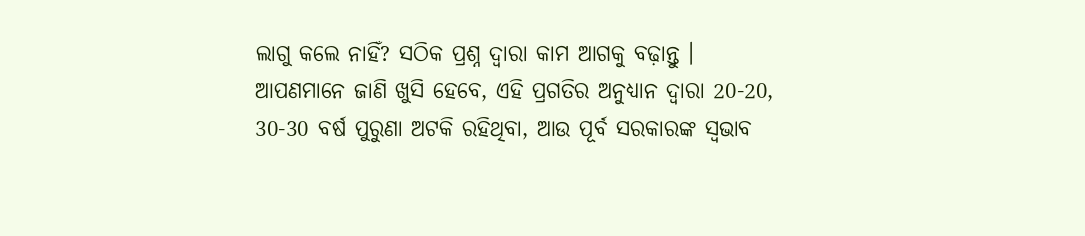ଲାଗୁ କଲେ ନାହିଁ? ସଠିକ ପ୍ରଶ୍ନ ଦ୍ୱାରା କାମ ଆଗକୁ ବଢ଼ାନ୍ତୁ । ଆପଣମାନେ ଜାଣି ଖୁସି ହେବେ, ଏହି ପ୍ରଗତିର ଅନୁଧ୍ୟାନ ଦ୍ୱାରା 20-20, 30-30 ବର୍ଷ ପୁରୁଣା ଅଟକି ରହିଥିବା, ଆଉ ପୂର୍ବ ସରକାରଙ୍କ ସ୍ୱଭାବ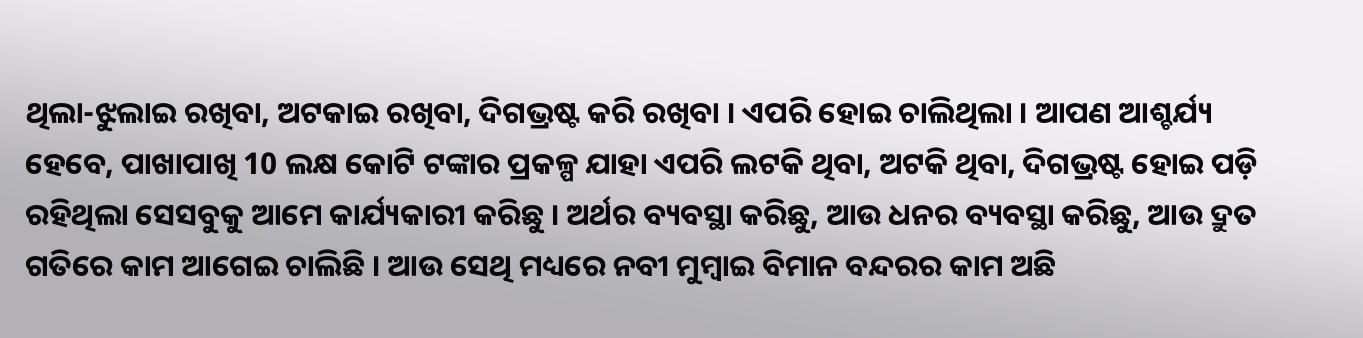ଥିଲା-ଝୁଲାଇ ରଖିବା, ଅଟକାଇ ରଖିବା, ଦିଗଭ୍ରଷ୍ଟ କରି ରଖିବା । ଏପରି ହୋଇ ଚାଲିଥିଲା । ଆପଣ ଆଶ୍ଚର୍ଯ୍ୟ ହେବେ, ପାଖାପାଖି 10 ଲକ୍ଷ କୋଟି ଟଙ୍କାର ପ୍ରକଳ୍ପ ଯାହା ଏପରି ଲଟକି ଥିବା, ଅଟକି ଥିବା, ଦିଗଭ୍ରଷ୍ଟ ହୋଇ ପଡ଼ି ରହିଥିଲା ସେସବୁକୁ ଆମେ କାର୍ଯ୍ୟକାରୀ କରିଛୁ । ଅର୍ଥର ବ୍ୟବସ୍ଥା କରିଛୁ, ଆଉ ଧନର ବ୍ୟବସ୍ଥା କରିଛୁ, ଆଉ ଦ୍ରୁତ ଗତିରେ କାମ ଆଗେଇ ଚାଲିଛି । ଆଉ ସେଥି ମଧ୍ୟରେ ନବୀ ମୁମ୍ବାଇ ବିମାନ ବନ୍ଦରର କାମ ଅଛି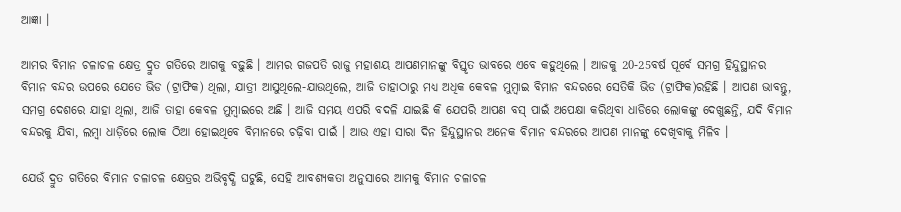ଆଜ୍ଞା ।

ଆମର ବିମାନ ଚଳାଚଳ କ୍ଷେତ୍ର ଦ୍ରୁତ ଗତିରେ ଆଗକୁ ବଢ଼ୁଛି । ଆମର ଗଜପତି ରାଜୁ ମହାଶୟ ଆପଣମାନଙ୍କୁ ବିସ୍ତୃତ ଭାବରେ ଏବେ କହୁଥିଲେ । ଆଜକୁ 20-25ବର୍ଷ ପୂର୍ବେ ସମଗ୍ର ହିନ୍ଦୁସ୍ଥାନର ବିମାନ ବନ୍ଦର ଉପରେ ଯେତେ ଭିଡ (ଟ୍ରାଫିକ) ଥିଲା, ଯାତ୍ରୀ ଆସୁଥିଲେ-ଯାଉଥିଲେ, ଆଜି ତାହାଠାରୁ ମଧ୍ୟ ଅଧିକ କେବଳ ମୁମ୍ବାଇ ବିମାନ ବନ୍ଦରରେ ସେତିକି ଭିଡ (ଟ୍ରାଫିକ)ରହିଛି । ଆପଣ ଭାବନ୍ତୁ, ସମଗ୍ର ଦେଶରେ ଯାହା ଥିଲା, ଆଜି ତାହା କେବଳ ମୁମ୍ବାଇରେ ଅଛି । ଆଜି ସମୟ ଏପରି ବଦଳି ଯାଇଛି କି ଯେପରି ଆପଣ ବସ୍ ପାଇଁ ଅପେକ୍ଷା କରିଥିବା ଧାଡିରେ ଲୋକଙ୍କୁ ଦେଖୁଛନ୍ତି, ଯଦି ବିମାନ ବନ୍ଦରକୁ ଯିବା, ଲମ୍ବା ଧାଡ଼ିରେ ଲୋକ ଠିଆ ହୋଇଥିବେ ବିମାନରେ ଚଢ଼ିବା ପାଇଁ । ଆଉ ଏହା ସାରା ଦିନ ହିନ୍ଦୁସ୍ଥାନର ଅନେକ ବିମାନ ବନ୍ଦରରେ ଆପଣ ମାନଙ୍କୁ ଦେଖିବାକୁ ମିଳିବ ।

ଯେଉଁ ଦ୍ରୁତ ଗତିରେ ବିମାନ ଚଳାଚଳ କ୍ଷେତ୍ରର ଅଭିବୃଦ୍ଧି ଘଟୁଛି, ସେହି ଆବଶ୍ୟକତା ଅନୁସାରେ ଆମକୁ ବିମାନ ଚଳାଚଳ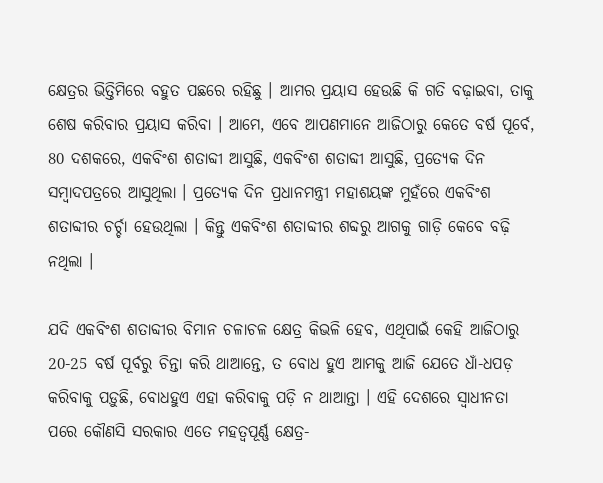କ୍ଷେତ୍ରର ଭିତ୍ତିମିରେ ବହୁତ ପଛରେ ରହିଛୁ । ଆମର ପ୍ରୟାସ ହେଉଛି କି ଗତି ବଢ଼ାଇବା, ତାକୁ ଶେଷ କରିବାର ପ୍ରୟାସ କରିବା । ଆମେ, ଏବେ ଆପଣମାନେ ଆଜିଠାରୁ କେତେ ବର୍ଷ ପୂର୍ବେ, 80 ଦଶକରେ, ଏକବିଂଶ ଶତାବ୍ଦୀ ଆସୁଛି, ଏକବିଂଶ ଶତାବ୍ଦୀ ଆସୁଛି, ପ୍ରତ୍ୟେକ ଦିନ ସମ୍ବାଦପତ୍ରରେ ଆସୁଥିଲା । ପ୍ରତ୍ୟେକ ଦିନ ପ୍ରଧାନମନ୍ତ୍ରୀ ମହାଶୟଙ୍କ ମୁହଁରେ ଏକବିଂଶ ଶତାବ୍ଦୀର ଚର୍ଚ୍ଚା ହେଉଥିଲା । କିନ୍ତୁ ଏକବିଂଶ ଶତାବ୍ଦୀର ଶବ୍ଦରୁ ଆଗକୁ ଗାଡ଼ି କେବେ ବଢ଼ି ନଥିଲା ।

ଯଦି ଏକବିଂଶ ଶତାବ୍ଦୀର ବିମାନ ଚଳାଚଳ କ୍ଷେତ୍ର କିଭଳି ହେବ, ଏଥିପାଇଁ କେହି ଆଜିଠାରୁ 20-25 ବର୍ଷ ପୂର୍ବରୁ ଚିନ୍ତା କରି ଥାଆନ୍ତେ, ତ ବୋଧ ହୁଏ ଆମକୁ ଆଜି ଯେତେ ଧାଁ-ଧପଡ଼ କରିବାକୁ ପଡ଼ୁଛି, ବୋଧହୁଏ ଏହା କରିବାକୁ ପଡ଼ି ନ ଥାଆନ୍ତା । ଏହି ଦେଶରେ ସ୍ୱାଧୀନତା ପରେ କୌଣସି ସରକାର ଏତେ ମହତ୍ୱପୂର୍ଣ୍ଣ କ୍ଷେତ୍ର-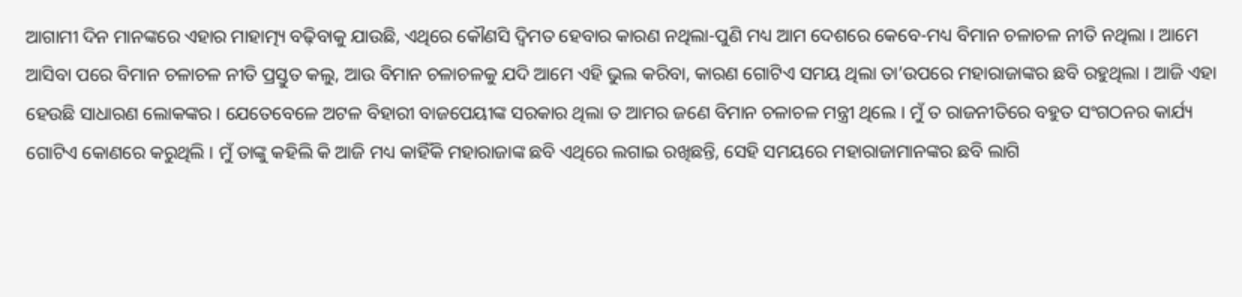ଆଗାମୀ ଦିନ ମାନଙ୍କରେ ଏହାର ମାହାତ୍ମ୍ୟ ବଢ଼ିବାକୁ ଯାଉଛି, ଏଥିରେ କୌଣସି ଦ୍ୱିମତ ହେବାର କାରଣ ନଥିଲା-ପୁଣି ମଧ୍ୟ ଆମ ଦେଶରେ କେବେ-ମଧ୍ୟ ବିମାନ ଚଳାଚଳ ନୀତି ନଥିଲା । ଆମେ ଆସିବା ପରେ ବିମାନ ଚଳାଚଳ ନୀତି ପ୍ରସ୍ତୁତ କଲୁ, ଆଉ ବିମାନ ଚଳାଚଳକୁ ଯଦି ଆମେ ଏହି ଭୁଲ କରିବା, କାରଣ ଗୋଟିଏ ସମୟ ଥିଲା ତା’ଉପରେ ମହାରାଜାଙ୍କର ଛବି ରହୁଥିଲା । ଆଜି ଏହା ହେଉଛି ସାଧାରଣ ଲୋକଙ୍କର । ଯେତେବେଳେ ଅଟଳ ବିହାରୀ ବାଜପେୟୀଙ୍କ ସରକାର ଥିଲା ତ ଆମର ଜଣେ ବିମାନ ଚଳାଚଳ ମନ୍ତ୍ରୀ ଥିଲେ । ମୁଁ ତ ରାଜନୀତିରେ ବହୁତ ସଂଗଠନର କାର୍ଯ୍ୟ ଗୋଟିଏ କୋଣରେ କରୁଥିଲି । ମୁଁ ତାଙ୍କୁ କହିଲି କି ଆଜି ମଧ୍ୟ କାହିଁକି ମହାରାଜାଙ୍କ ଛବି ଏଥିରେ ଲଗାଇ ରଖିଛନ୍ତି, ସେହି ସମୟରେ ମହାରାଜାମାନଙ୍କର ଛବି ଲାଗି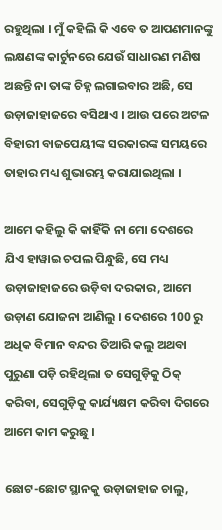ରହୁଥିଲା । ମୁଁ କହିଲି କି ଏବେ ତ ଆପଣମାନଙ୍କୁ ଲକ୍ଷଣଙ୍କ କାର୍ଟୁନରେ ଯେଉଁ ସାଧାରଣ ମଣିଷ ଅଛନ୍ତି ନା ତାଙ୍କ ଚିହ୍ନ ଲଗାଇବାର ଅଛି, ସେ ଉଡ଼ାଜାହାଜରେ ବସିଥାଏ । ଆଉ ପରେ ଅଟଳ ବିହାରୀ ବାଜପେୟୀଙ୍କ ସରକାରଙ୍କ ସମୟରେ ତାହାର ମଧ୍ୟ ଶୁଭାରମ୍ଭ କରାଯାଇଥିଲା ।

ଆମେ କହିଲୁ କି କାହିଁକି ନା ମୋ ଦେଶରେ ଯିଏ ହାୱାଇ ଚପଲ ପିନ୍ଧୁଛି, ସେ ମଧ୍ୟ ଉଡ଼ାଜାହାଜରେ ଉଡ଼ିବା ଦରକାର, ଆମେ ଉଡ଼ାଣ ଯୋଜନା ଆଣିଲୁ । ଦେଶରେ 100 ରୁ ଅଧିକ ବିମାନ ବନ୍ଦର ତିଆରି କଲୁ ଅଥବା ପୁରୁଣା ପଡ଼ି ରହିଥିଲା ତ ସେଗୁଡ଼ିକୁ ଠିକ୍ କରିବା, ସେଗୁଡ଼ିକୁ କାର୍ଯ୍ୟକ୍ଷମ କରିବା ଦିଗରେ ଆମେ କାମ କରୁଛୁ ।

ଛୋଟ-ଛୋଟ ସ୍ଥାନକୁ ଉଡ଼ାଜାହାଜ ଚାଲୁ,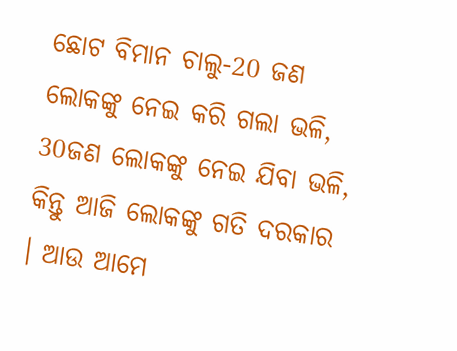ଛୋଟ ବିମାନ ଚାଲୁ-20 ଜଣ ଲୋକଙ୍କୁ ନେଇ କରି ଗଲା ଭଳି, 30ଜଣ ଲୋକଙ୍କୁ ନେଇ ଯିବା ଭଳି, କିନ୍ତୁ ଆଜି ଲୋକଙ୍କୁ ଗତି ଦରକାର । ଆଉ ଆମେ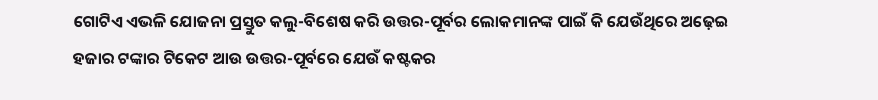ଗୋଟିଏ ଏଭଳି ଯୋଜନା ପ୍ରସ୍ତୁତ କଲୁ-ବିଶେଷ କରି ଉତ୍ତର-ପୂର୍ବର ଲୋକମାନଙ୍କ ପାଇଁ କି ଯେଉଁଥିରେ ଅଢ଼େଇ ହଜାର ଟଙ୍କାର ଟିକେଟ ଆଉ ଉତ୍ତର-ପୂର୍ବରେ ଯେଉଁ କଷ୍ଟକର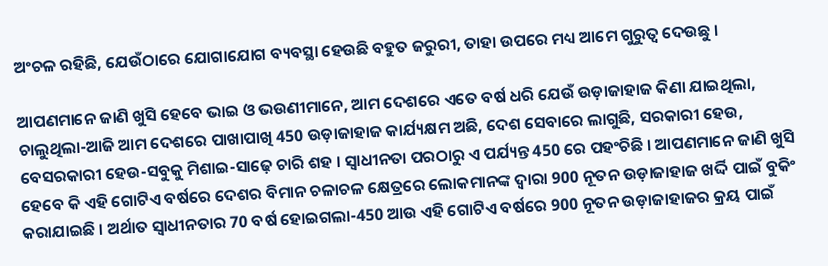ଅଂଚଳ ରହିଛି, ଯେଉଁଠାରେ ଯୋଗାଯୋଗ ବ୍ୟବସ୍ଥା ହେଉଛି ବହୁତ ଜରୁରୀ, ତାହା ଉପରେ ମଧ୍ୟ ଆମେ ଗୁରୁତ୍ୱ ଦେଉଛୁ ।

ଆପଣମାନେ ଜାଣି ଖୁସି ହେବେ ଭାଇ ଓ ଭଉଣୀମାନେ, ଆମ ଦେଶରେ ଏତେ ବର୍ଷ ଧରି ଯେଉଁ ଉଡ଼ାଜାହାଜ କିଣା ଯାଇଥିଲା, ଚାଲୁଥିଲା-ଆଜି ଆମ ଦେଶରେ ପାଖାପାଖି 450 ଉଡ଼ାଜାହାଜ କାର୍ଯ୍ୟକ୍ଷମ ଅଛି, ଦେଶ ସେବାରେ ଲାଗୁଛି, ସରକାରୀ ହେଉ, ବେସରକାରୀ ହେଉ-ସବୁକୁ ମିଶାଇ-ସାଢ଼େ ଚାରି ଶହ । ସ୍ୱାଧୀନତା ପରଠାରୁ ଏ ପର୍ଯ୍ୟନ୍ତ 450 ରେ ପହଂଚିଛି । ଆପଣମାନେ ଜାଣି ଖୁସି ହେବେ କି ଏହି ଗୋଟିଏ ବର୍ଷରେ ଦେଶର ବିମାନ ଚଳାଚଳ କ୍ଷେତ୍ରରେ ଲୋକମାନଙ୍କ ଦ୍ୱାରା 900 ନୂତନ ଉଡ଼ାଜାହାଜ ଖର୍ଦ୍ଦି ପାଇଁ ବୁକିଂ କରାଯାଇଛି । ଅର୍ଥାତ ସ୍ୱାଧୀନତାର 70 ବର୍ଷ ହୋଇଗଲା-450 ଆଉ ଏହି ଗୋଟିଏ ବର୍ଷରେ 900 ନୂତନ ଉଡ଼ାଜାହାଜର କ୍ରୟ ପାଇଁ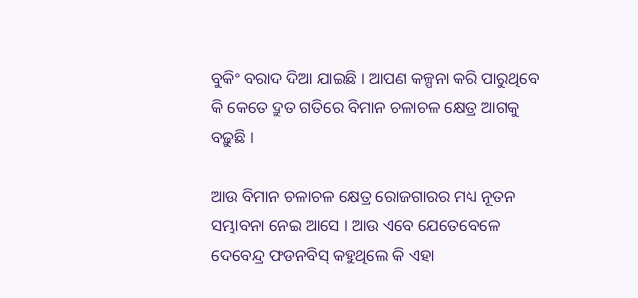ବୁକିଂ ବରାଦ ଦିଆ ଯାଇଛି । ଆପଣ କଳ୍ପନା କରି ପାରୁଥିବେ କି କେତେ ଦ୍ରୁତ ଗତିରେ ବିମାନ ଚଳାଚଳ କ୍ଷେତ୍ର ଆଗକୁ ବଢ଼ୁଛି ।

ଆଉ ବିମାନ ଚଳାଚଳ କ୍ଷେତ୍ର ରୋଜଗାରର ମଧ୍ୟ ନୂତନ ସମ୍ଭାବନା ନେଇ ଆସେ । ଆଉ ଏବେ ଯେତେବେଳେ ଦେବେନ୍ଦ୍ର ଫଡନବିସ୍ କହୁଥିଲେ କି ଏହା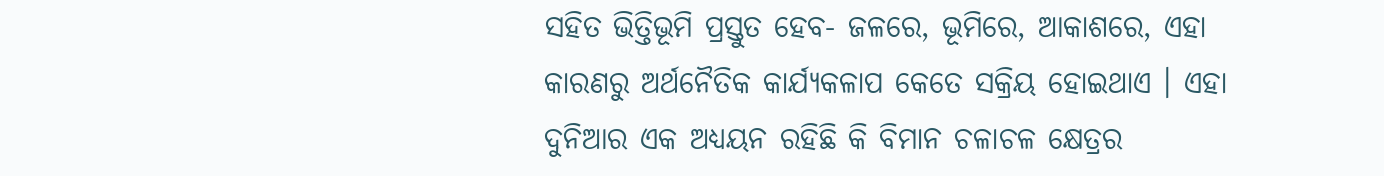ସହିତ ଭିତ୍ତିଭୂମି ପ୍ରସ୍ତୁତ ହେବ- ଜଳରେ, ଭୂମିରେ, ଆକାଶରେ, ଏହା କାରଣରୁ ଅର୍ଥନୈତିକ କାର୍ଯ୍ୟକଳାପ କେତେ ସକ୍ରିୟ ହୋଇଥାଏ । ଏହା ଦୁନିଆର ଏକ ଅଧ୍ୟୟନ ରହିଛି କି ବିମାନ ଚଳାଚଳ କ୍ଷେତ୍ରର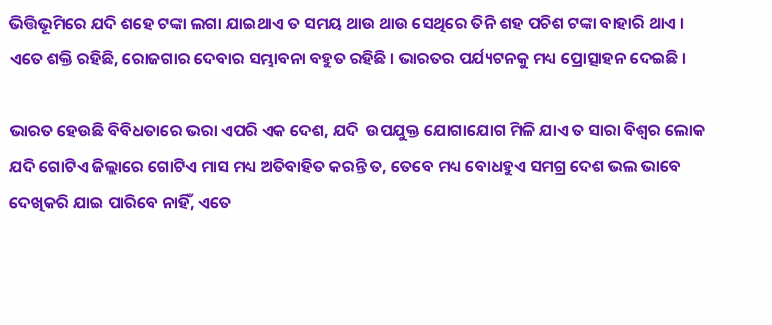ଭିତ୍ତିଭୂମିରେ ଯଦି ଶହେ ଟଙ୍କା ଲଗା ଯାଇଥାଏ ତ ସମୟ ଥାଉ ଥାଉ ସେଥିରେ ତିନି ଶହ ପଚିଶ ଟଙ୍କା ବାହାରି ଥାଏ । ଏତେ ଶକ୍ତି ରହିଛି, ରୋଜଗାର ଦେବାର ସମ୍ଭାବନା ବହୁତ ରହିଛି । ଭାରତର ପର୍ଯ୍ୟଟନକୁ ମଧ୍ୟ ପ୍ରୋତ୍ସାହନ ଦେଇଛି ।

ଭାରତ ହେଉଛି ବିବିଧତାରେ ଭରା ଏପରି ଏକ ଦେଶ, ଯଦି  ଉପଯୁକ୍ତ ଯୋଗାଯୋଗ ମିଳି ଯାଏ ତ ସାରା ବିଶ୍ୱର ଲୋକ ଯଦି ଗୋଟିଏ ଜିଲ୍ଲାରେ ଗୋଟିଏ ମାସ ମଧ୍ୟ ଅତିବାହିତ କରନ୍ତି ତ, ତେବେ ମଧ୍ୟ ବୋଧହୁଏ ସମଗ୍ର ଦେଶ ଭଲ ଭାବେ ଦେଖିକରି ଯାଇ ପାରିବେ ନାହିଁ, ଏତେ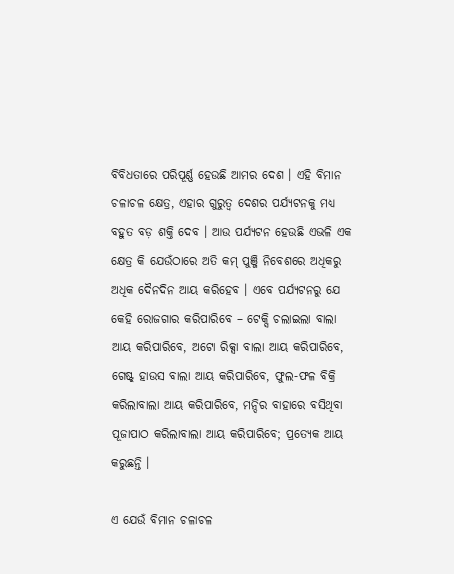ବିବିଧତାରେ ପରିପୂର୍ଣ୍ଣ ହେଉଛି ଆମର ଦେଶ । ଏହି ବିମାନ ଚଳାଚଳ କ୍ଷେତ୍ର, ଏହାର ଗୁରୁତ୍ୱ ଦେଶର ପର୍ଯ୍ୟଟନକୁ ମଧ୍ୟ ବହୁତ ବଡ଼ ଶକ୍ତି ଦେବ । ଆଉ ପର୍ଯ୍ୟଟନ ହେଉଛି ଏଭଳି ଏକ କ୍ଷେତ୍ର କି ଯେଉଁଠାରେ ଅତି କମ୍ ପୁଞ୍ଜି ନିବେଶରେ ଅଧିକରୁ ଅଧିକ ଦୈନଦିନ ଆୟ କରିହେବ । ଏବେ ପର୍ଯ୍ୟଟନରୁ ଯେ କେହି ରୋଜଗାର କରିପାରିବେ – ଟେକ୍ସି ଚଲାଇଲା ବାଲା ଆୟ କରିପାରିବେ, ଅଟୋ ରିକ୍ସା ବାଲା ଆୟ କରିପାରିବେ, ଗେଷ୍ଟ୍ ହାଉସ ବାଲା ଆୟ କରିପାରିବେ, ଫୁଲ-ଫଳ ବିକ୍ରି କରିଲାବାଲା ଆୟ କରିପାରିବେ, ମନ୍ଦିର ବାହାରେ ବସିଥିବା ପୂଜାପାଠ କରିଲାବାଲା ଆୟ କରିପାରିବେ; ପ୍ରତ୍ୟେକ ଆୟ କରୁଛନ୍ତି ।

ଏ ଯେଉଁ ବିମାନ ଚଳାଚଳ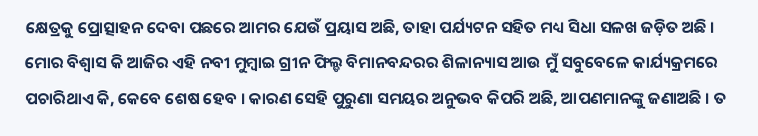କ୍ଷେତ୍ରକୁ ପ୍ରୋତ୍ସାହନ ଦେବା ପଛରେ ଆମର ଯେଉଁ ପ୍ରୟାସ ଅଛି, ତାହା ପର୍ଯ୍ୟଟନ ସହିତ ମଧ୍ୟ ସିଧା ସଳଖ ଜଡ଼ିତ ଅଛି । ମୋର ବିଶ୍ୱାସ କି ଆଜିର ଏହି ନବୀ ମୁମ୍ବାଇ ଗ୍ରୀନ ଫିଲ୍ଡ ବିମାନବନ୍ଦରର ଶିଳାନ୍ୟାସ ଆଉ ମୁଁ ସବୁବେଳେ କାର୍ଯ୍ୟକ୍ରମରେ ପଚାରିଥାଏ କି, କେବେ ଶେଷ ହେବ । କାରଣ ସେହି ପୁରୁଣା ସମୟର ଅନୁଭବ କିପରି ଅଛି, ଆପଣମାନଙ୍କୁ ଜଣାଅଛି । ତ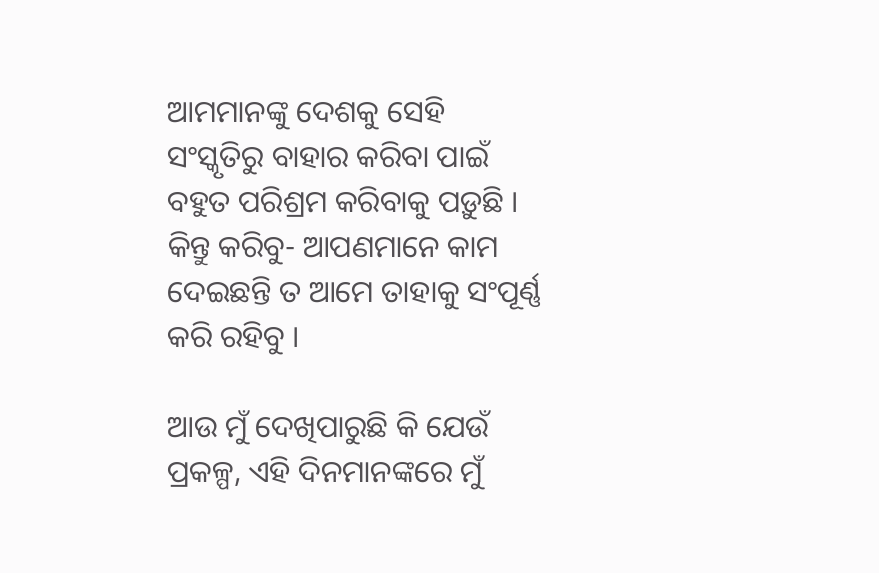ଆମମାନଙ୍କୁ ଦେଶକୁ ସେହି ସଂସ୍କୃତିରୁ ବାହାର କରିବା ପାଇଁ ବହୁତ ପରିଶ୍ରମ କରିବାକୁ ପଡ଼ୁଛି । କିନ୍ତୁ କରିବୁ- ଆପଣମାନେ କାମ ଦେଇଛନ୍ତି ତ ଆମେ ତାହାକୁ ସଂପୂର୍ଣ୍ଣ କରି ରହିବୁ ।

ଆଉ ମୁଁ ଦେଖିପାରୁଛି କି ଯେଉଁ ପ୍ରକଳ୍ପ, ଏହି ଦିନମାନଙ୍କରେ ମୁଁ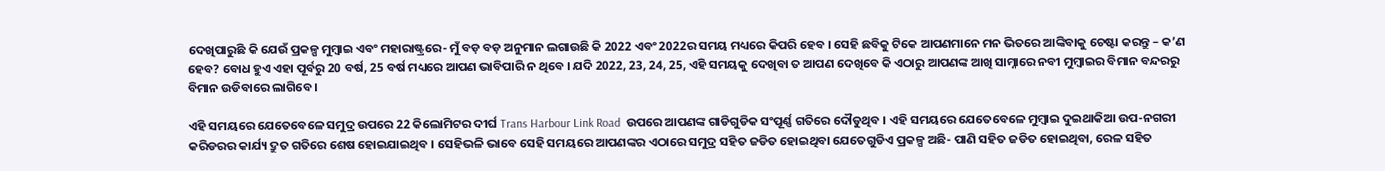ଦେଖିପାରୁଛି କି ଯେଉଁ ପ୍ରକଳ୍ପ ମୁମ୍ବାଇ ଏବଂ ମହାରାଷ୍ଟ୍ରରେ- ମୁଁ ବଡ଼ ବଡ଼ ଅନୁମାନ ଲଗାଉଛି କି 2022 ଏବଂ 2022ର ସମୟ ମଧ୍ୟରେ କିପରି ହେବ । ସେହି ଛବିକୁ ଟିକେ ଆପଣମାନେ ମନ ଭିତରେ ଆଙ୍କିବାକୁ ଚେଷ୍ଟା କରନ୍ତୁ – କ’ଣ ହେବ? ବୋଧ ହୁଏ ଏହା ପୂର୍ବରୁ 20 ବର୍ଷ, 25 ବର୍ଷ ମଧ୍ୟରେ ଆପଣ ଭାବିପାରି ନ ଥିବେ । ଯଦି 2022, 23, 24, 25, ଏହି ସମୟକୁ ଦେଖିବା ତ ଆପଣ ଦେଖିବେ କି ଏଠାରୁ ଆପଣଙ୍କ ଆଖି ସାମ୍ନାରେ ନବୀ ମୁମ୍ବାଇର ବିମାନ ବନ୍ଦରରୁ ବିମାନ ଉଡିବାରେ ଲାଗିବେ ।

ଏହି ସମୟରେ ଯେତେବେଳେ ସମୁଦ୍ର ଉପରେ 22 କିଲୋମିଟର ଦୀର୍ଘ Trans Harbour Link Road  ଉପରେ ଆପଣଙ୍କ ଗାଡିଗୁଡିକ ସଂପୂର୍ଣ୍ଣ ଗତିରେ ଦୌଡୁଥିବ । ଏହି ସମୟରେ ଯେତେବେଳେ ମୁମ୍ବାଇ ଦୁଇଥାକିଆ ଉପ-ନଗରୀ କରିଡରର କାର୍ଯ୍ୟ ଦ୍ରୁତ ଗତିରେ ଶେଷ ହୋଇଯାଇଥିବ । ସେହିଭଳି ଭାବେ ସେହି ସମୟରେ ଆପଣଙ୍କର ଏଠାରେ ସମୁଦ୍ର ସହିତ ଜଡିତ ହୋଇଥିବା ଯେତେଗୁଡିଏ ପ୍ରକଳ୍ପ ଅଛି- ପାଣି ସହିତ ଜଡିତ ହୋଇଥିବା, ରେଳ ସହିତ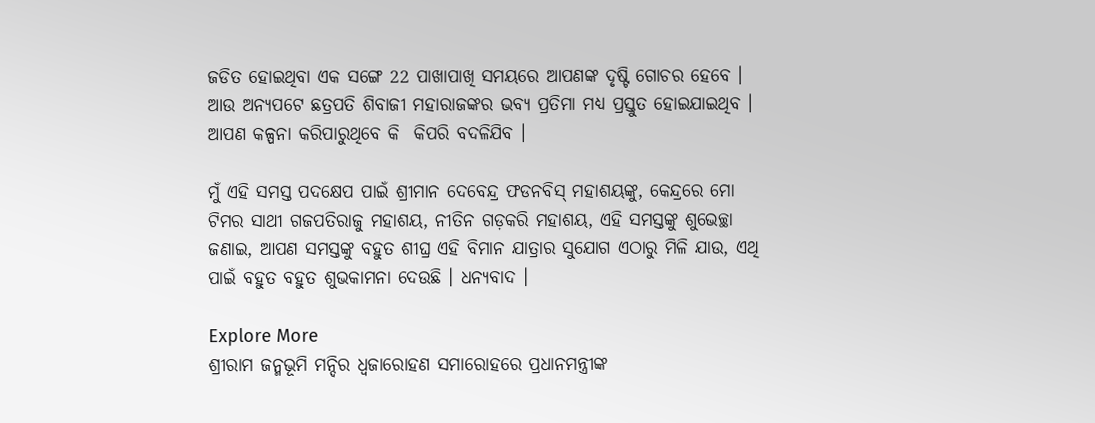ଜଡିତ ହୋଇଥିବା ଏକ ସଙ୍ଗେ 22 ପାଖାପାଖି ସମୟରେ ଆପଣଙ୍କ ଦୃଷ୍ଟି ଗୋଚର ହେବେ । ଆଉ ଅନ୍ୟପଟେ ଛତ୍ରପତି ଶିବାଜୀ ମହାରାଜଙ୍କର ଭବ୍ୟ ପ୍ରତିମା ମଧ୍ୟ ପ୍ରସ୍ତୁତ ହୋଇଯାଇଥିବ । ଆପଣ କଳ୍ପନା କରିପାରୁଥିବେ କି  କିପରି ବଦଳିଯିବ ।

ମୁଁ ଏହି ସମସ୍ତ ପଦକ୍ଷେପ ପାଇଁ ଶ୍ରୀମାନ ଦେବେନ୍ଦ୍ର ଫଡନବିସ୍ ମହାଶୟଙ୍କୁ, କେନ୍ଦ୍ରରେ ମୋ ଟିମର ସାଥୀ ଗଜପତିରାଜୁ ମହାଶୟ, ନୀତିନ ଗଡ଼କରି ମହାଶୟ, ଏହି ସମସ୍ତଙ୍କୁ ଶୁଭେଚ୍ଛା ଜଣାଇ, ଆପଣ ସମସ୍ତଙ୍କୁ ବହୁତ ଶୀଘ୍ର ଏହି ବିମାନ ଯାତ୍ରାର ସୁଯୋଗ ଏଠାରୁ ମିଳି ଯାଉ, ଏଥି ପାଇଁ ବହୁତ ବହୁତ ଶୁଭକାମନା ଦେଉଛି । ଧନ୍ୟବାଦ ।

Explore More
ଶ୍ରୀରାମ ଜନ୍ମଭୂମି ମନ୍ଦିର ଧ୍ଵଜାରୋହଣ ସମାରୋହରେ ପ୍ରଧାନମନ୍ତ୍ରୀଙ୍କ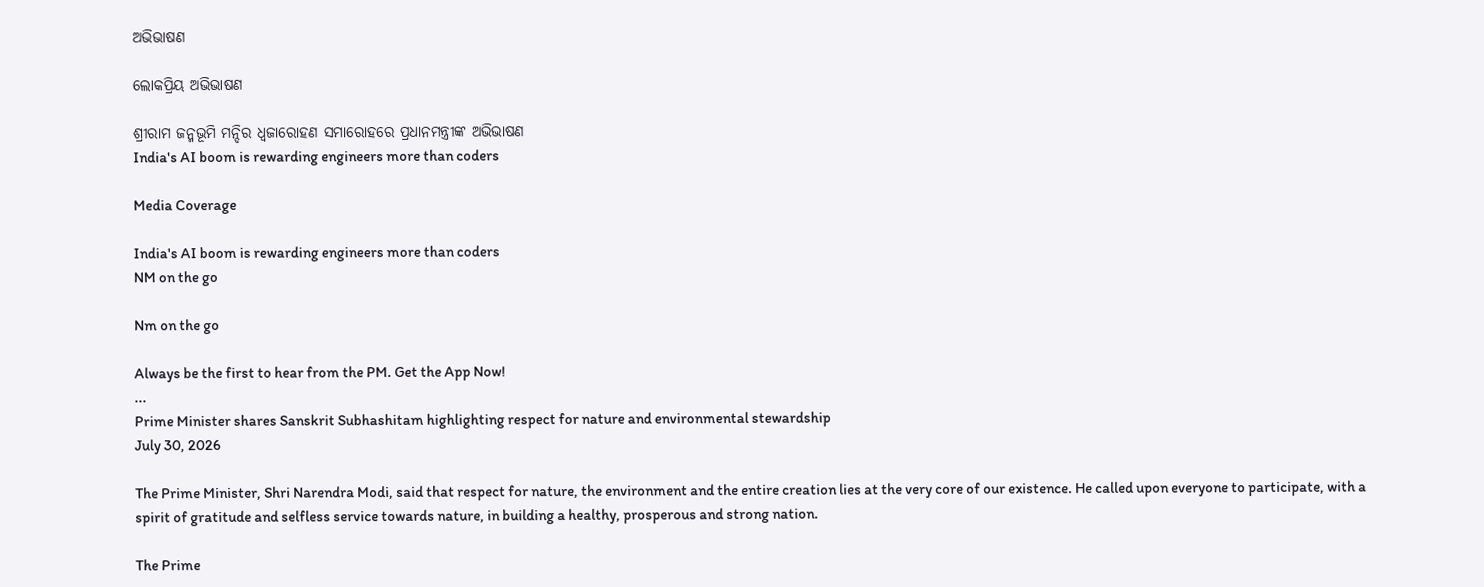ଅଭିଭାଷଣ

ଲୋକପ୍ରିୟ ଅଭିଭାଷଣ

ଶ୍ରୀରାମ ଜନ୍ମଭୂମି ମନ୍ଦିର ଧ୍ଵଜାରୋହଣ ସମାରୋହରେ ପ୍ରଧାନମନ୍ତ୍ରୀଙ୍କ ଅଭିଭାଷଣ
India's AI boom is rewarding engineers more than coders

Media Coverage

India's AI boom is rewarding engineers more than coders
NM on the go

Nm on the go

Always be the first to hear from the PM. Get the App Now!
...
Prime Minister shares Sanskrit Subhashitam highlighting respect for nature and environmental stewardship
July 30, 2026

The Prime Minister, Shri Narendra Modi, said that respect for nature, the environment and the entire creation lies at the very core of our existence. He called upon everyone to participate, with a spirit of gratitude and selfless service towards nature, in building a healthy, prosperous and strong nation.

The Prime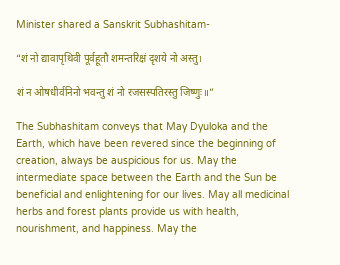Minister shared a Sanskrit Subhashitam-

“शं नो द्यावापृथिवी पूर्वहूतौ शमन्तरिक्षं दृशये नो अस्तु।

शं न ओषधीर्वनिनो भवन्तु शं नो रजसस्पतिरस्तु जिष्णुः॥”

The Subhashitam conveys that May Dyuloka and the Earth, which have been revered since the beginning of creation, always be auspicious for us. May the intermediate space between the Earth and the Sun be beneficial and enlightening for our lives. May all medicinal herbs and forest plants provide us with health, nourishment, and happiness. May the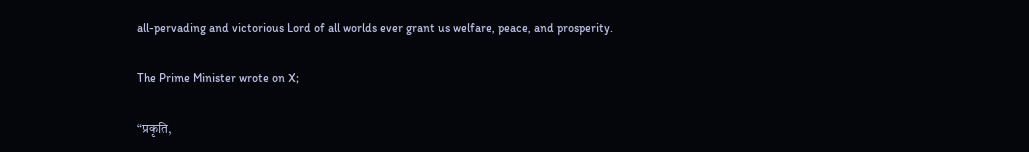all-pervading and victorious Lord of all worlds ever grant us welfare, peace, and prosperity.

The Prime Minister wrote on X;

“प्रकृति,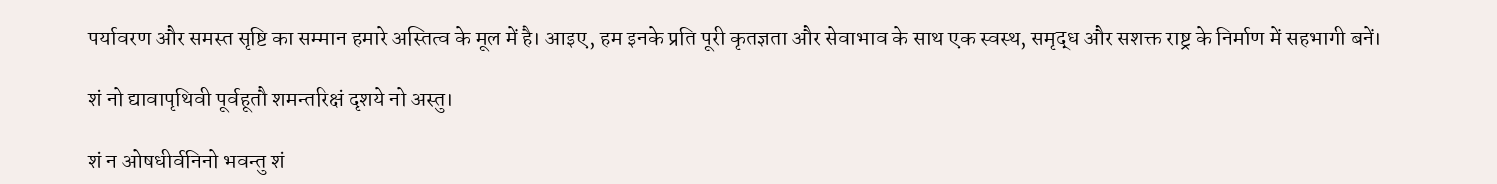पर्यावरण और समस्त सृष्टि का सम्मान हमारे अस्तित्व के मूल में है। आइए, हम इनके प्रति पूरी कृतज्ञता और सेवाभाव के साथ एक स्वस्थ, समृद्ध और सशक्त राष्ट्र के निर्माण में सहभागी बनें।

शं नो द्यावापृथिवी पूर्वहूतौ शमन्तरिक्षं दृशये नो अस्तु।

शं न ओषधीर्वनिनो भवन्तु शं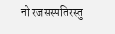नो रजसस्पतिरस्तु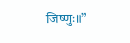जिष्णुः॥”